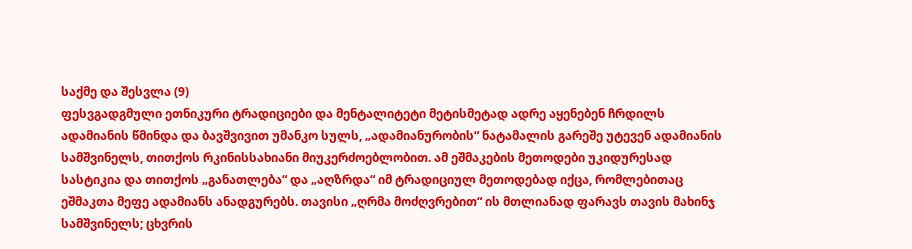საქმე და შესვლა (9)
ფესვგადგმული ეთნიკური ტრადიციები და მენტალიტეტი მეტისმეტად ადრე აყენებენ ჩრდილს ადამიანის წმინდა და ბავშვივით უმანკო სულს, „ადამიანურობის“ ნატამალის გარეშე უტევენ ადამიანის სამშვინელს, თითქოს რკინისსახიანი მიუკერძოებლობით. ამ ეშმაკების მეთოდები უკიდურესად სასტიკია და თითქოს „განათლება“ და „აღზრდა“ იმ ტრადიციულ მეთოდებად იქცა, რომლებითაც ეშმაკთა მეფე ადამიანს ანადგურებს. თავისი „ღრმა მოძღვრებით“ ის მთლიანად ფარავს თავის მახინჯ სამშვინელს; ცხვრის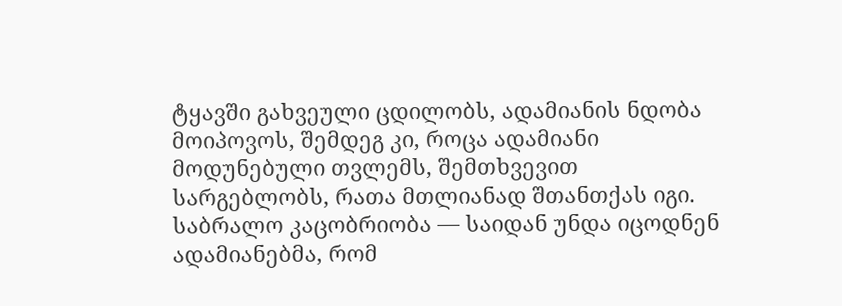ტყავში გახვეული ცდილობს, ადამიანის ნდობა მოიპოვოს, შემდეგ კი, როცა ადამიანი მოდუნებული თვლემს, შემთხვევით სარგებლობს, რათა მთლიანად შთანთქას იგი. საბრალო კაცობრიობა — საიდან უნდა იცოდნენ ადამიანებმა, რომ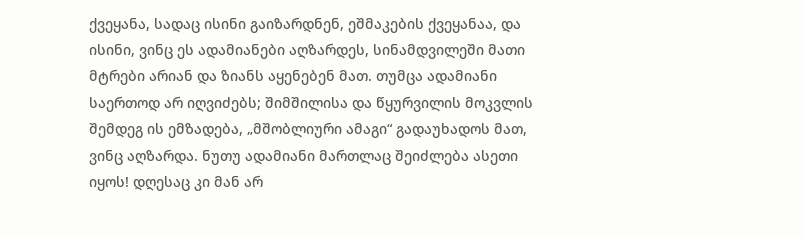ქვეყანა, სადაც ისინი გაიზარდნენ, ეშმაკების ქვეყანაა, და ისინი, ვინც ეს ადამიანები აღზარდეს, სინამდვილეში მათი მტრები არიან და ზიანს აყენებენ მათ. თუმცა ადამიანი საერთოდ არ იღვიძებს; შიმშილისა და წყურვილის მოკვლის შემდეგ ის ემზადება, „მშობლიური ამაგი“ გადაუხადოს მათ, ვინც აღზარდა. ნუთუ ადამიანი მართლაც შეიძლება ასეთი იყოს! დღესაც კი მან არ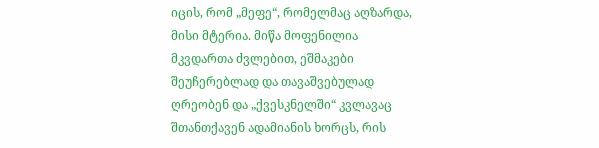იცის, რომ „მეფე“, რომელმაც აღზარდა, მისი მტერია. მიწა მოფენილია მკვდართა ძვლებით, ეშმაკები შეუჩერებლად და თავაშვებულად ღრეობენ და „ქვესკნელში“ კვლავაც შთანთქავენ ადამიანის ხორცს, რის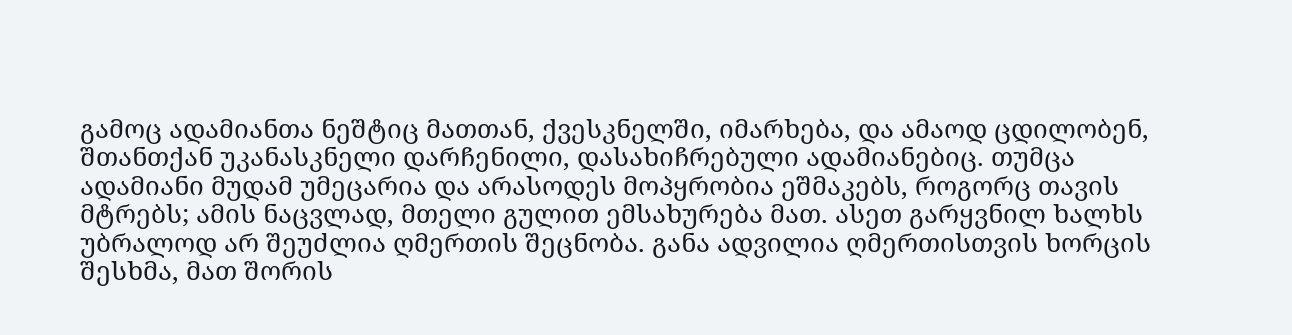გამოც ადამიანთა ნეშტიც მათთან, ქვესკნელში, იმარხება, და ამაოდ ცდილობენ, შთანთქან უკანასკნელი დარჩენილი, დასახიჩრებული ადამიანებიც. თუმცა ადამიანი მუდამ უმეცარია და არასოდეს მოპყრობია ეშმაკებს, როგორც თავის მტრებს; ამის ნაცვლად, მთელი გულით ემსახურება მათ. ასეთ გარყვნილ ხალხს უბრალოდ არ შეუძლია ღმერთის შეცნობა. განა ადვილია ღმერთისთვის ხორცის შესხმა, მათ შორის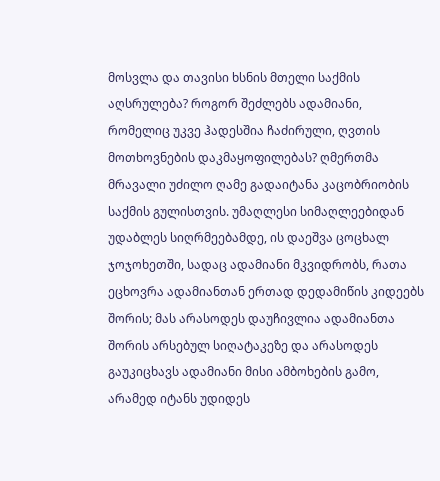მოსვლა და თავისი ხსნის მთელი საქმის აღსრულება? როგორ შეძლებს ადამიანი, რომელიც უკვე ჰადესშია ჩაძირული, ღვთის მოთხოვნების დაკმაყოფილებას? ღმერთმა მრავალი უძილო ღამე გადაიტანა კაცობრიობის საქმის გულისთვის. უმაღლესი სიმაღლეებიდან უდაბლეს სიღრმეებამდე, ის დაეშვა ცოცხალ ჯოჯოხეთში, სადაც ადამიანი მკვიდრობს, რათა ეცხოვრა ადამიანთან ერთად დედამიწის კიდეებს შორის; მას არასოდეს დაუჩივლია ადამიანთა შორის არსებულ სიღატაკეზე და არასოდეს გაუკიცხავს ადამიანი მისი ამბოხების გამო, არამედ იტანს უდიდეს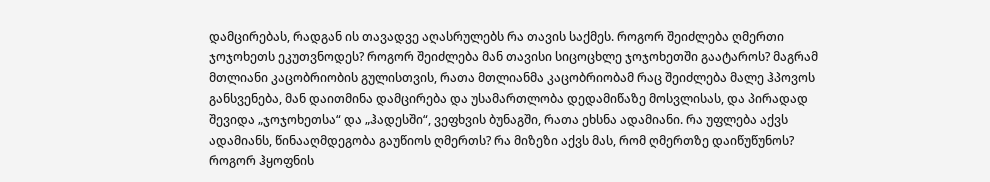დამცირებას, რადგან ის თავადვე აღასრულებს რა თავის საქმეს. როგორ შეიძლება ღმერთი ჯოჯოხეთს ეკუთვნოდეს? როგორ შეიძლება მან თავისი სიცოცხლე ჯოჯოხეთში გაატაროს? მაგრამ მთლიანი კაცობრიობის გულისთვის, რათა მთლიანმა კაცობრიობამ რაც შეიძლება მალე ჰპოვოს განსვენება, მან დაითმინა დამცირება და უსამართლობა დედამიწაზე მოსვლისას, და პირადად შევიდა „ჯოჯოხეთსა“ და „ჰადესში“, ვეფხვის ბუნაგში, რათა ეხსნა ადამიანი. რა უფლება აქვს ადამიანს, წინააღმდეგობა გაუწიოს ღმერთს? რა მიზეზი აქვს მას, რომ ღმერთზე დაიწუწუნოს? როგორ ჰყოფნის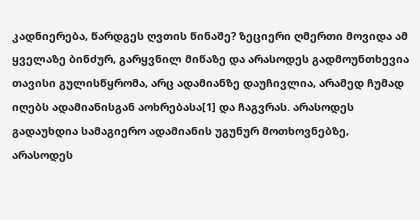კადნიერება, წარდგეს ღვთის წინაშე? ზეციერი ღმერთი მოვიდა ამ ყველაზე ბინძურ, გარყვნილ მიწაზე და არასოდეს გადმოუნთხევია თავისი გულისწყრომა, არც ადამიანზე დაუჩივლია, არამედ ჩუმად იღებს ადამიანისგან აოხრებასა[1] და ჩაგვრას. არასოდეს გადაუხდია სამაგიერო ადამიანის უგუნურ მოთხოვნებზე, არასოდეს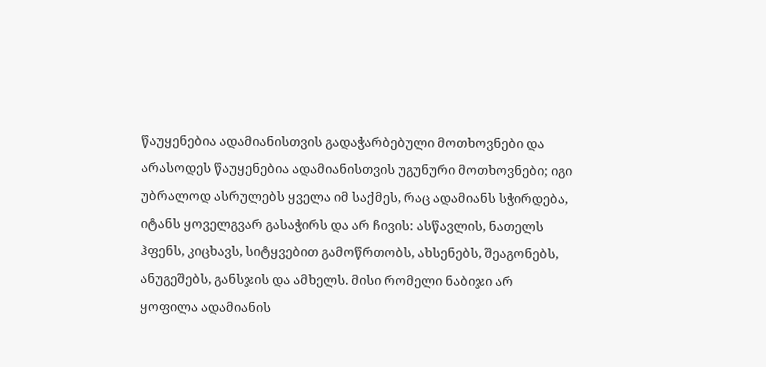წაუყენებია ადამიანისთვის გადაჭარბებული მოთხოვნები და არასოდეს წაუყენებია ადამიანისთვის უგუნური მოთხოვნები; იგი უბრალოდ ასრულებს ყველა იმ საქმეს, რაც ადამიანს სჭირდება, იტანს ყოველგვარ გასაჭირს და არ ჩივის: ასწავლის, ნათელს ჰფენს, კიცხავს, სიტყვებით გამოწრთობს, ახსენებს, შეაგონებს, ანუგეშებს, განსჯის და ამხელს. მისი რომელი ნაბიჯი არ ყოფილა ადამიანის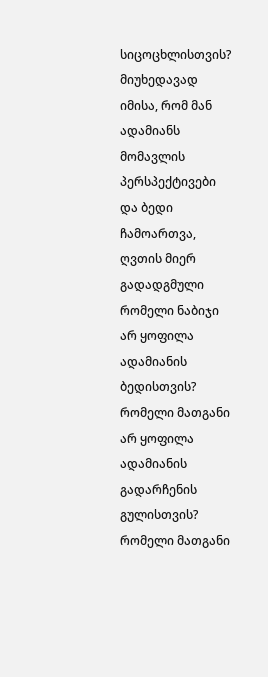სიცოცხლისთვის? მიუხედავად იმისა, რომ მან ადამიანს მომავლის პერსპექტივები და ბედი ჩამოართვა, ღვთის მიერ გადადგმული რომელი ნაბიჯი არ ყოფილა ადამიანის ბედისთვის? რომელი მათგანი არ ყოფილა ადამიანის გადარჩენის გულისთვის? რომელი მათგანი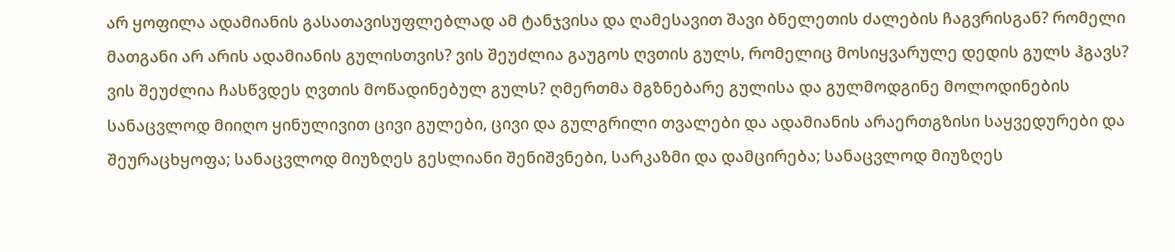არ ყოფილა ადამიანის გასათავისუფლებლად ამ ტანჯვისა და ღამესავით შავი ბნელეთის ძალების ჩაგვრისგან? რომელი მათგანი არ არის ადამიანის გულისთვის? ვის შეუძლია გაუგოს ღვთის გულს, რომელიც მოსიყვარულე დედის გულს ჰგავს? ვის შეუძლია ჩასწვდეს ღვთის მოწადინებულ გულს? ღმერთმა მგზნებარე გულისა და გულმოდგინე მოლოდინების სანაცვლოდ მიიღო ყინულივით ცივი გულები, ცივი და გულგრილი თვალები და ადამიანის არაერთგზისი საყვედურები და შეურაცხყოფა; სანაცვლოდ მიუზღეს გესლიანი შენიშვნები, სარკაზმი და დამცირება; სანაცვლოდ მიუზღეს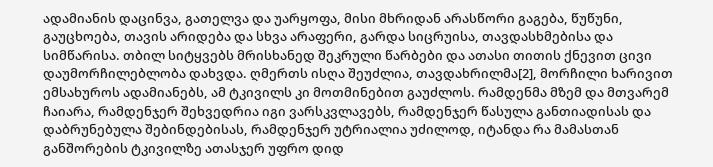ადამიანის დაცინვა, გათელვა და უარყოფა, მისი მხრიდან არასწორი გაგება, წუწუნი, გაუცხოება, თავის არიდება და სხვა არაფერი, გარდა სიცრუისა, თავდასხმებისა და სიმწარისა. თბილ სიტყვებს მრისხანედ შეკრული წარბები და ათასი თითის ქნევით ცივი დაუმორჩილებლობა დახვდა. ღმერთს ისღა შეუძლია, თავდახრილმა[2], მორჩილი ხარივით ემსახუროს ადამიანებს, ამ ტკივილს კი მოთმინებით გაუძლოს. რამდენმა მზემ და მთვარემ ჩაიარა, რამდენჯერ შეხვედრია იგი ვარსკვლავებს, რამდენჯერ წასულა განთიადისას და დაბრუნებულა შებინდებისას, რამდენჯერ უტრიალია უძილოდ, იტანდა რა მამასთან განშორების ტკივილზე ათასჯერ უფრო დიდ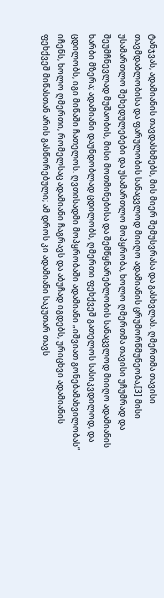ტანჯვას, ადამიანის თავდასხმებს, მის მიერ შემუსვრასა და გასხვლას. ღმერთმა თავისი თავმდაბლობისა და ფარულობის სანაცვლოდ მიიღო ადამიანის ცრუმორწმუნეობა,[3] მისი უსამართლო შეხედულებები და უსამართლო მოპყრობა, ხოლო ღმერთმა თავისი უჩუმრად და შეუმჩნევლად მუშაობის, მისი მოთმინებისა და შემწყნარებლობის სანაცვლოდ მიიღო ადამიანის ხარბი მზერა; ადამიანი დაუნდობლად ცდილობს, ღმერთი ფეხქვეშ გათელოს სასიკვდილოდ, და ცდილობს, იგი მიწაში ჩათელოს. ღვთისადმი მოპყრობაში ადამიანი „იშვიათ გონებამახვილობას“ იჩენს, ხოლო ღმერთი, რომელსაც ადამიანი ჩაგრავს და აბუჩად იგდებს, ურიცხვი ადამიანის ფეხქვეშ მიწასთან არის გასწორებული; ამ დროს კი ადამიანი საკუთარ თავს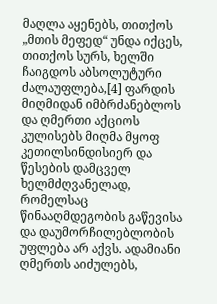მაღლა აყენებს, თითქოს „მთის მეფედ“ უნდა იქცეს, თითქოს სურს, ხელში ჩაიგდოს აბსოლუტური ძალაუფლება,[4] ფარდის მიღმიდან იმბრძანებლოს და ღმერთი აქციოს კულისებს მიღმა მყოფ კეთილსინდისიერ და წესების დამცველ ხელმძღვანელად, რომელსაც წინააღმდეგობის გაწევისა და დაუმორჩილებლობის უფლება არ აქვს. ადამიანი ღმერთს აიძულებს,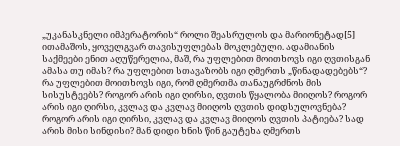„უკანასკნელი იმპერატორის“ როლი შეასრულოს და მარიონეტად[5] ითამაშოს, ყოველგვარ თავისუფლებას მოკლებული. ადამიანის საქმეები ენით აღუწერელია, მაშ, რა უფლებით მოითხოვს იგი ღვთისგან ამასა თუ იმას? რა უფლებით სთავაზობს იგი ღმერთს „წინადადებებს“? რა უფლებით მოითხოვს იგი, რომ ღმერთმა თანაუგრძნოს მის სისუსტეებს? როგორ არის იგი ღირსი, ღვთის წყალობა მიიღოს? როგორ არის იგი ღირსი, კვლავ და კვლავ მიიღოს ღვთის დიდსულოვნება? როგორ არის იგი ღირსი, კვლავ და კვლავ მიიღოს ღვთის პატიება? სად არის მისი სინდისი? მან დიდი ხნის წინ გაუტეხა ღმერთს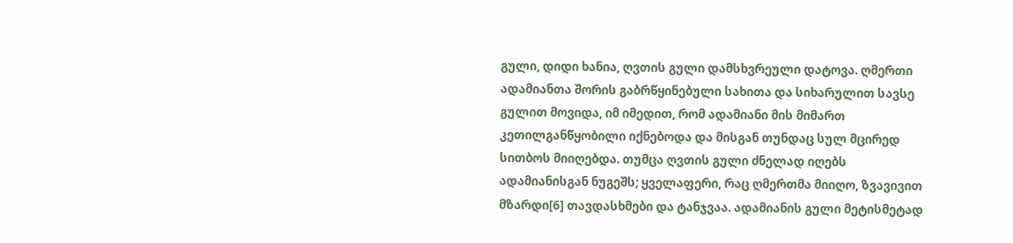გული, დიდი ხანია, ღვთის გული დამსხვრეული დატოვა. ღმერთი ადამიანთა შორის გაბრწყინებული სახითა და სიხარულით სავსე გულით მოვიდა, იმ იმედით, რომ ადამიანი მის მიმართ კეთილგანწყობილი იქნებოდა და მისგან თუნდაც სულ მცირედ სითბოს მიიღებდა. თუმცა ღვთის გული ძნელად იღებს ადამიანისგან ნუგეშს; ყველაფერი, რაც ღმერთმა მიიღო, ზვავივით მზარდი[6] თავდასხმები და ტანჯვაა. ადამიანის გული მეტისმეტად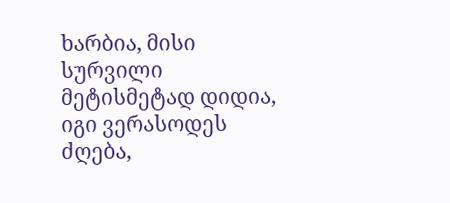ხარბია, მისი სურვილი მეტისმეტად დიდია, იგი ვერასოდეს ძღება,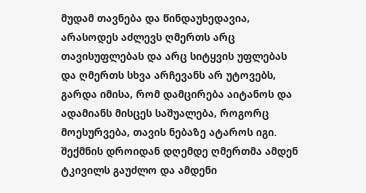მუდამ თავნება და წინდაუხედავია, არასოდეს აძლევს ღმერთს არც თავისუფლებას და არც სიტყვის უფლებას და ღმერთს სხვა არჩევანს არ უტოვებს, გარდა იმისა, რომ დამცირება აიტანოს და ადამიანს მისცეს საშუალება, როგორც მოესურვება, თავის ნებაზე ატაროს იგი.
შექმნის დროიდან დღემდე ღმერთმა ამდენ ტკივილს გაუძლო და ამდენი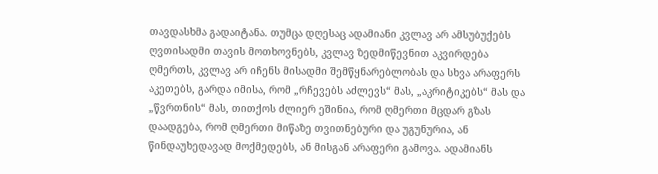თავდასხმა გადაიტანა. თუმცა დღესაც ადამიანი კვლავ არ ამსუბუქებს ღვთისადმი თავის მოთხოვნებს, კვლავ ზედმიწევნით აკვირდება ღმერთს, კვლავ არ იჩენს მისადმი შემწყნარებლობას და სხვა არაფერს აკეთებს, გარდა იმისა, რომ „რჩევებს აძლევს“ მას, „აკრიტიკებს“ მას და „წვრთნის“ მას, თითქოს ძლიერ ეშინია, რომ ღმერთი მცდარ გზას დაადგება, რომ ღმერთი მიწაზე თვითნებური და უგუნურია, ან წინდაუხედავად მოქმედებს, ან მისგან არაფერი გამოვა. ადამიანს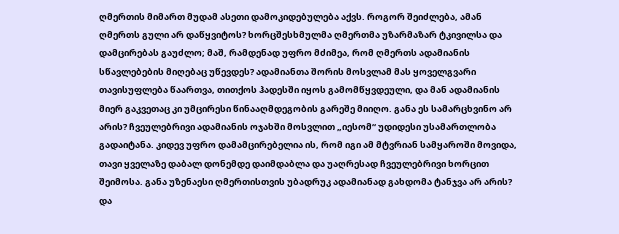ღმერთის მიმართ მუდამ ასეთი დამოკიდებულება აქვს. როგორ შეიძლება, ამან ღმერთს გული არ დაწყვიტოს? ხორცშესხმულმა ღმერთმა უზარმაზარ ტკივილსა და დამცირებას გაუძლო; მაშ, რამდენად უფრო მძიმეა, რომ ღმერთს ადამიანის სწავლებების მიღებაც უწევდეს? ადამიანთა შორის მოსვლამ მას ყოველგვარი თავისუფლება წაართვა, თითქოს ჰადესში იყოს გამომწყვდეული, და მან ადამიანის მიერ გაკვეთაც კი უმცირესი წინააღმდეგობის გარეშე მიიღო. განა ეს სამარცხვინო არ არის? ჩვეულებრივი ადამიანის ოჯახში მოსვლით „იესომ“ უდიდესი უსამართლობა გადაიტანა. კიდევ უფრო დამამცირებელია ის, რომ იგი ამ მტვრიან სამყაროში მოვიდა, თავი ყველაზე დაბალ დონემდე დაიმდაბლა და უაღრესად ჩვეულებრივი ხორცით შეიმოსა. განა უზენაესი ღმერთისთვის უბადრუკ ადამიანად გახდომა ტანჯვა არ არის? და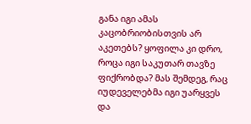განა იგი ამას კაცობრიობისთვის არ აკეთებს? ყოფილა კი დრო, როცა იგი საკუთარ თავზე ფიქრობდა? მას შემდეგ, რაც იუდეველებმა იგი უარყვეს და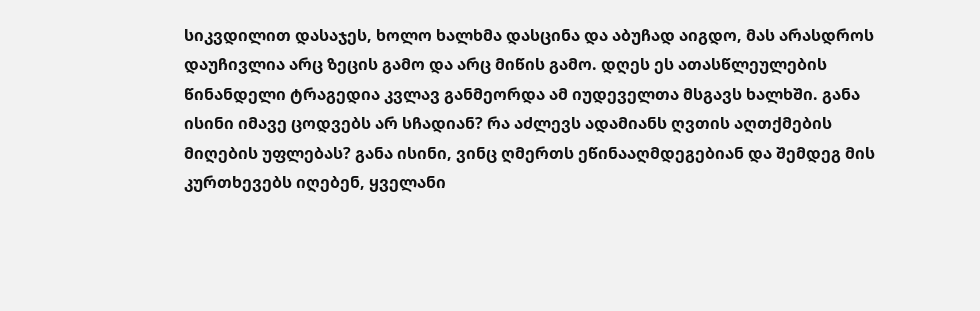სიკვდილით დასაჯეს, ხოლო ხალხმა დასცინა და აბუჩად აიგდო, მას არასდროს დაუჩივლია არც ზეცის გამო და არც მიწის გამო. დღეს ეს ათასწლეულების წინანდელი ტრაგედია კვლავ განმეორდა ამ იუდეველთა მსგავს ხალხში. განა ისინი იმავე ცოდვებს არ სჩადიან? რა აძლევს ადამიანს ღვთის აღთქმების მიღების უფლებას? განა ისინი, ვინც ღმერთს ეწინააღმდეგებიან და შემდეგ მის კურთხევებს იღებენ, ყველანი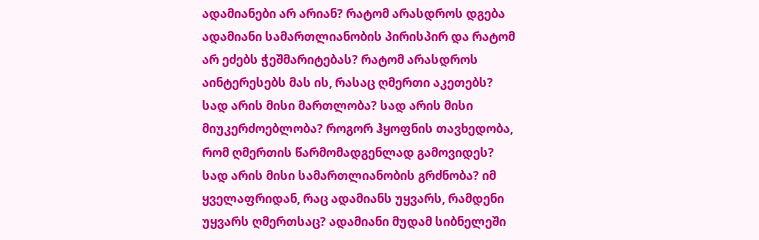ადამიანები არ არიან? რატომ არასდროს დგება ადამიანი სამართლიანობის პირისპირ და რატომ არ ეძებს ჭეშმარიტებას? რატომ არასდროს აინტერესებს მას ის, რასაც ღმერთი აკეთებს? სად არის მისი მართლობა? სად არის მისი მიუკერძოებლობა? როგორ ჰყოფნის თავხედობა, რომ ღმერთის წარმომადგენლად გამოვიდეს? სად არის მისი სამართლიანობის გრძნობა? იმ ყველაფრიდან, რაც ადამიანს უყვარს, რამდენი უყვარს ღმერთსაც? ადამიანი მუდამ სიბნელეში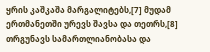ყრის კაშკაშა მარგალიტებს,[7] მუდამ ერთმანეთში ურევს შავსა და თეთრს,[8] თრგუნავს სამართლიანობასა და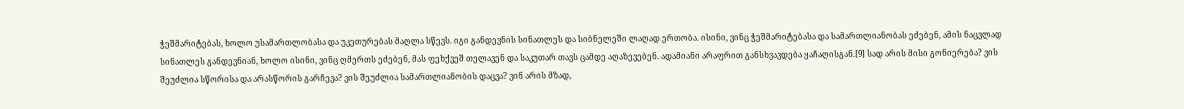ჭეშმარიტებას, ხოლო უსამართლობასა და უკეთურებას მაღლა სწევს. იგი განდევნის სინათლეს და სიბნელეში ლაღად ერთობა. ისინი, ვინც ჭეშმარიტებასა და სამართლიანობას ეძებენ, ამის ნაცვლად სინათლეს განდევნიან, ხოლო ისინი, ვინც ღმერთს ეძებენ, მას ფეხქვეშ თელავენ და საკუთარ თავს ცამდე აღაზევებენ. ადამიანი არაფრით განსხვავდება ყაჩაღისგან.[9] სად არის მისი გონიერება? ვის შეუძლია სწორისა და არასწორის გარჩევა? ვის შეუძლია სამართლიანობის დაცვა? ვინ არის მზად,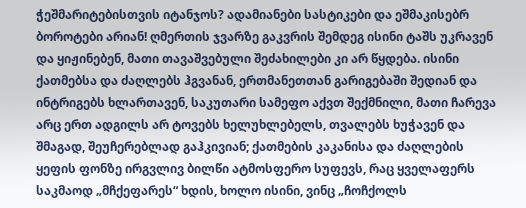ჭეშმარიტებისთვის იტანჯოს? ადამიანები სასტიკები და ეშმაკისებრ ბოროტები არიან! ღმერთის ჯვარზე გაკვრის შემდეგ ისინი ტაშს უკრავენ და ყიჟინებენ, მათი თავაშვებული შეძახილები კი არ წყდება. ისინი ქათმებსა და ძაღლებს ჰგვანან, ერთმანეთთან გარიგებაში შედიან და ინტრიგებს ხლართავენ, საკუთარი სამეფო აქვთ შექმნილი, მათი ჩარევა არც ერთ ადგილს არ ტოვებს ხელუხლებელს, თვალებს ხუჭავენ და შმაგად, შეუჩერებლად გაჰკივიან; ქათმების კაკანისა და ძაღლების ყეფის ფონზე ირგვლივ ბილწი ატმოსფერო სუფევს, რაც ყველაფერს საკმაოდ „მჩქეფარეს“ ხდის, ხოლო ისინი, ვინც „ჩოჩქოლს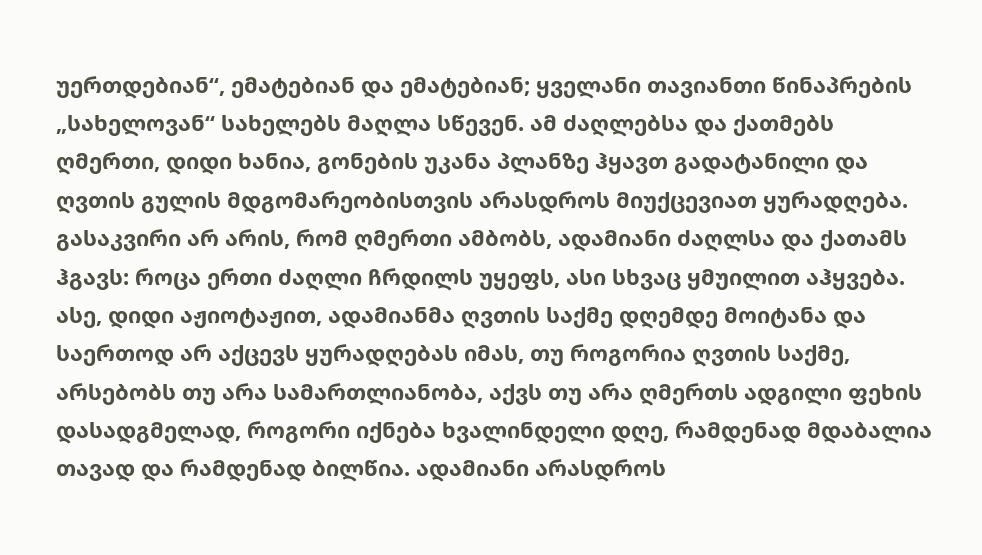უერთდებიან“, ემატებიან და ემატებიან; ყველანი თავიანთი წინაპრების „სახელოვან“ სახელებს მაღლა სწევენ. ამ ძაღლებსა და ქათმებს ღმერთი, დიდი ხანია, გონების უკანა პლანზე ჰყავთ გადატანილი და ღვთის გულის მდგომარეობისთვის არასდროს მიუქცევიათ ყურადღება. გასაკვირი არ არის, რომ ღმერთი ამბობს, ადამიანი ძაღლსა და ქათამს ჰგავს: როცა ერთი ძაღლი ჩრდილს უყეფს, ასი სხვაც ყმუილით აჰყვება. ასე, დიდი აჟიოტაჟით, ადამიანმა ღვთის საქმე დღემდე მოიტანა და საერთოდ არ აქცევს ყურადღებას იმას, თუ როგორია ღვთის საქმე, არსებობს თუ არა სამართლიანობა, აქვს თუ არა ღმერთს ადგილი ფეხის დასადგმელად, როგორი იქნება ხვალინდელი დღე, რამდენად მდაბალია თავად და რამდენად ბილწია. ადამიანი არასდროს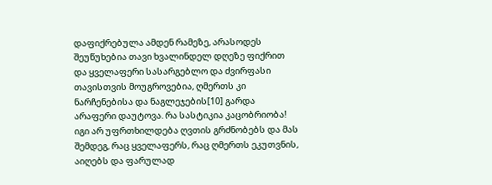დაფიქრებულა ამდენ რამეზე, არასოდეს შეუწუხებია თავი ხვალინდელ დღეზე ფიქრით და ყველაფერი სასარგებლო და ძვირფასი თავისთვის მოუგროვებია, ღმერთს კი ნარჩენებისა და ნაგლეჯების[10] გარდა არაფერი დაუტოვა. რა სასტიკია კაცობრიობა! იგი არ უფრთხილდება ღვთის გრძნობებს და მას შემდეგ, რაც ყველაფერს, რაც ღმერთს ეკუთვნის, აიღებს და ფარულად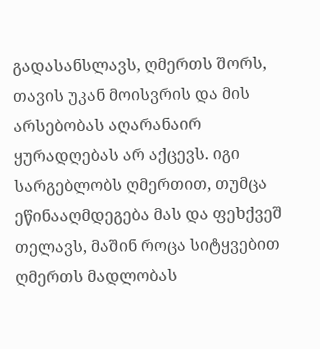გადასანსლავს, ღმერთს შორს, თავის უკან მოისვრის და მის არსებობას აღარანაირ ყურადღებას არ აქცევს. იგი სარგებლობს ღმერთით, თუმცა ეწინააღმდეგება მას და ფეხქვეშ თელავს, მაშინ როცა სიტყვებით ღმერთს მადლობას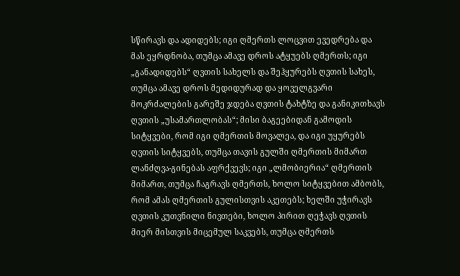სწირავს და ადიდებს; იგი ღმერთს ლოცვით ევედრება და მას ეყრდნობა, თუმცა ამავე დროს ატყუებს ღმერთს; იგი „განადიდებს“ ღვთის სახელს და შეჰყურებს ღვთის სახეს, თუმცა ამავე დროს მედიდურად და ყოველგვარი მოკრძალების გარეშე ჯდება ღვთის ტახტზე და განიკითხავს ღვთის „უსამართლობას“; მისი ბაგეებიდან გამოდის სიტყვები, რომ იგი ღმერთის მოვალეა, და იგი უყურებს ღვთის სიტყვებს, თუმცა თავის გულში ღმერთის მიმართ ლანძღვა-გინებას აფრქვევს; იგი „ლმობიერია“ ღმერთის მიმართ, თუმცა ჩაგრავს ღმერთს, ხოლო სიტყვებით ამბობს, რომ ამას ღმერთის გულისთვის აკეთებს; ხელში უჭირავს ღვთის კუთვნილი ნივთები, ხოლო პირით ღეჭავს ღვთის მიერ მისთვის მიცემულ საკვებს, თუმცა ღმერთს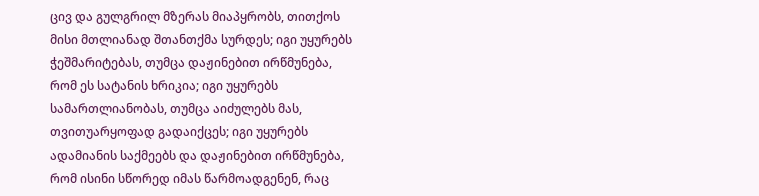ცივ და გულგრილ მზერას მიაპყრობს, თითქოს მისი მთლიანად შთანთქმა სურდეს; იგი უყურებს ჭეშმარიტებას, თუმცა დაჟინებით ირწმუნება, რომ ეს სატანის ხრიკია; იგი უყურებს სამართლიანობას, თუმცა აიძულებს მას, თვითუარყოფად გადაიქცეს; იგი უყურებს ადამიანის საქმეებს და დაჟინებით ირწმუნება, რომ ისინი სწორედ იმას წარმოადგენენ, რაც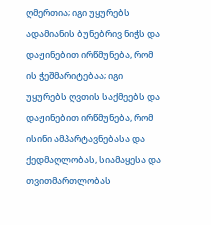ღმერთია; იგი უყურებს ადამიანის ბუნებრივ ნიჭს და დაჟინებით ირწმუნება, რომ ის ჭეშმარიტებაა; იგი უყურებს ღვთის საქმეებს და დაჟინებით ირწმუნება, რომ ისინი ამპარტავნებასა და ქედმაღლობას, სიამაყესა და თვითმართლობას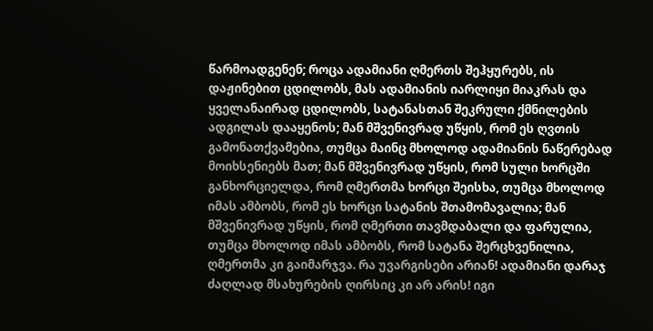წარმოადგენენ; როცა ადამიანი ღმერთს შეჰყურებს, ის დაჟინებით ცდილობს, მას ადამიანის იარლიყი მიაკრას და ყველანაირად ცდილობს, სატანასთან შეკრული ქმნილების ადგილას დააყენოს; მან მშვენივრად უწყის, რომ ეს ღვთის გამონათქვამებია, თუმცა მაინც მხოლოდ ადამიანის ნაწერებად მოიხსენიებს მათ; მან მშვენივრად უწყის, რომ სული ხორცში განხორციელდა, რომ ღმერთმა ხორცი შეისხა, თუმცა მხოლოდ იმას ამბობს, რომ ეს ხორცი სატანის შთამომავალია; მან მშვენივრად უწყის, რომ ღმერთი თავმდაბალი და ფარულია, თუმცა მხოლოდ იმას ამბობს, რომ სატანა შერცხვენილია, ღმერთმა კი გაიმარჯვა. რა უვარგისები არიან! ადამიანი დარაჯ ძაღლად მსახურების ღირსიც კი არ არის! იგი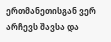ერთმანეთისგან ვერ არჩევს შავსა და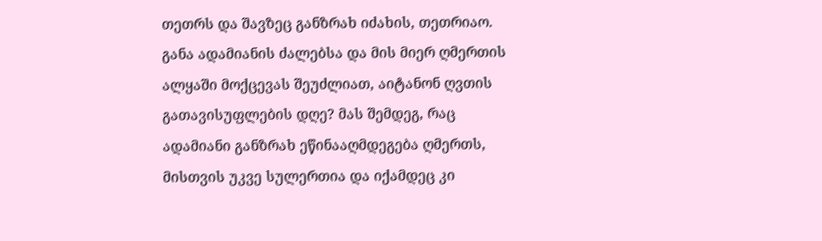თეთრს და შავზეც განზრახ იძახის, თეთრიაო. განა ადამიანის ძალებსა და მის მიერ ღმერთის ალყაში მოქცევას შეუძლიათ, აიტანონ ღვთის გათავისუფლების დღე? მას შემდეგ, რაც ადამიანი განზრახ ეწინააღმდეგება ღმერთს, მისთვის უკვე სულერთია და იქამდეც კი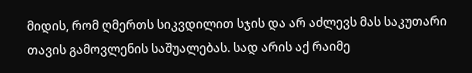მიდის, რომ ღმერთს სიკვდილით სჯის და არ აძლევს მას საკუთარი თავის გამოვლენის საშუალებას. სად არის აქ რაიმე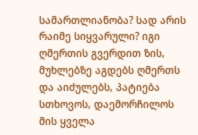სამართლიანობა? სად არის რაიმე სიყვარული? იგი ღმერთის გვერდით ზის, მუხლებზე აგდებს ღმერთს და აიძულებს, პატიება სთხოვოს, დაემორჩილოს მის ყველა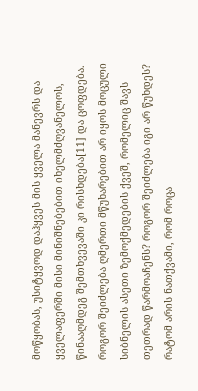მოწყობას, უსიტყვოდ დაჰყვეს მის ყველა მანევრს და ყველაფერში მისი მინიშნებებით იხელმძღვანელოს, წინააღმდეგ შემთხვევაში კი რისხდება[11] და ცოფდება. როგორ შეიძლება ღმერთი მწუხარებით არ იყოს მოცული სიბნელის ასეთი ზემოქმედების ქვეშ, რომელიც შავს თეთრად წარმოაჩენს? როგორ შეიძლება იგი არ წუხდეს? რატომ არის ნათქვამი, რომ როცა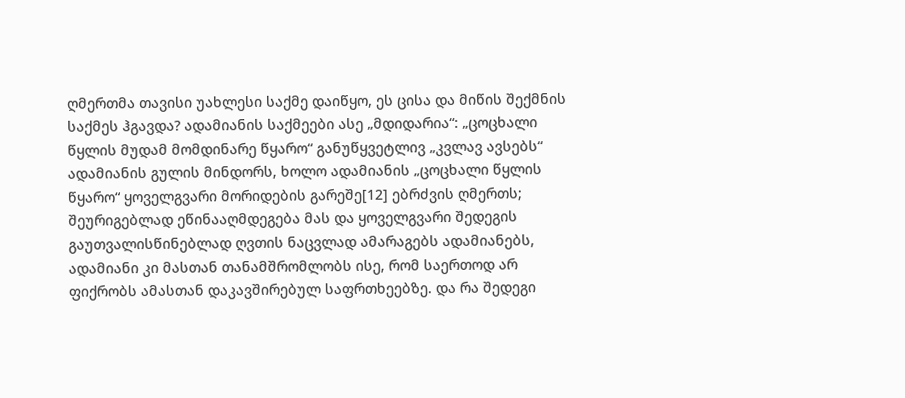ღმერთმა თავისი უახლესი საქმე დაიწყო, ეს ცისა და მიწის შექმნის საქმეს ჰგავდა? ადამიანის საქმეები ასე „მდიდარია“: „ცოცხალი წყლის მუდამ მომდინარე წყარო“ განუწყვეტლივ „კვლავ ავსებს“ ადამიანის გულის მინდორს, ხოლო ადამიანის „ცოცხალი წყლის წყარო“ ყოველგვარი მორიდების გარეშე[12] ებრძვის ღმერთს; შეურიგებლად ეწინააღმდეგება მას და ყოველგვარი შედეგის გაუთვალისწინებლად ღვთის ნაცვლად ამარაგებს ადამიანებს, ადამიანი კი მასთან თანამშრომლობს ისე, რომ საერთოდ არ ფიქრობს ამასთან დაკავშირებულ საფრთხეებზე. და რა შედეგი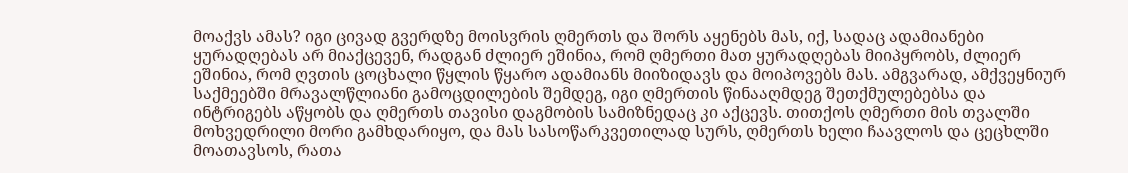მოაქვს ამას? იგი ცივად გვერდზე მოისვრის ღმერთს და შორს აყენებს მას, იქ, სადაც ადამიანები ყურადღებას არ მიაქცევენ, რადგან ძლიერ ეშინია, რომ ღმერთი მათ ყურადღებას მიიპყრობს, ძლიერ ეშინია, რომ ღვთის ცოცხალი წყლის წყარო ადამიანს მიიზიდავს და მოიპოვებს მას. ამგვარად, ამქვეყნიურ საქმეებში მრავალწლიანი გამოცდილების შემდეგ, იგი ღმერთის წინააღმდეგ შეთქმულებებსა და ინტრიგებს აწყობს და ღმერთს თავისი დაგმობის სამიზნედაც კი აქცევს. თითქოს ღმერთი მის თვალში მოხვედრილი მორი გამხდარიყო, და მას სასოწარკვეთილად სურს, ღმერთს ხელი ჩაავლოს და ცეცხლში მოათავსოს, რათა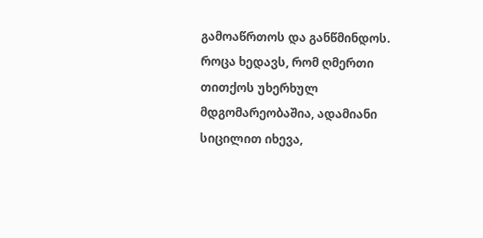გამოაწრთოს და განწმინდოს. როცა ხედავს, რომ ღმერთი თითქოს უხერხულ მდგომარეობაშია, ადამიანი სიცილით იხევა,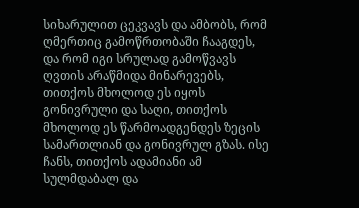სიხარულით ცეკვავს და ამბობს, რომ ღმერთიც გამოწრთობაში ჩააგდეს, და რომ იგი სრულად გამოწვავს ღვთის არაწმიდა მინარევებს, თითქოს მხოლოდ ეს იყოს გონივრული და საღი, თითქოს მხოლოდ ეს წარმოადგენდეს ზეცის სამართლიან და გონივრულ გზას. ისე ჩანს, თითქოს ადამიანი ამ სულმდაბალ და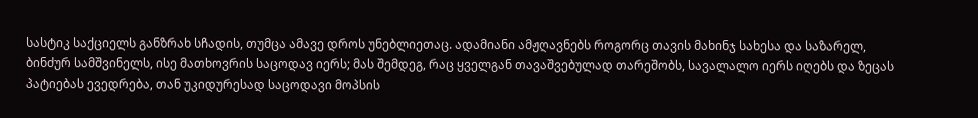სასტიკ საქციელს განზრახ სჩადის, თუმცა ამავე დროს უნებლიეთაც. ადამიანი ამჟღავნებს როგორც თავის მახინჯ სახესა და საზარელ, ბინძურ სამშვინელს, ისე მათხოვრის საცოდავ იერს; მას შემდეგ, რაც ყველგან თავაშვებულად თარეშობს, სავალალო იერს იღებს და ზეცას პატიებას ევედრება, თან უკიდურესად საცოდავი მოპსის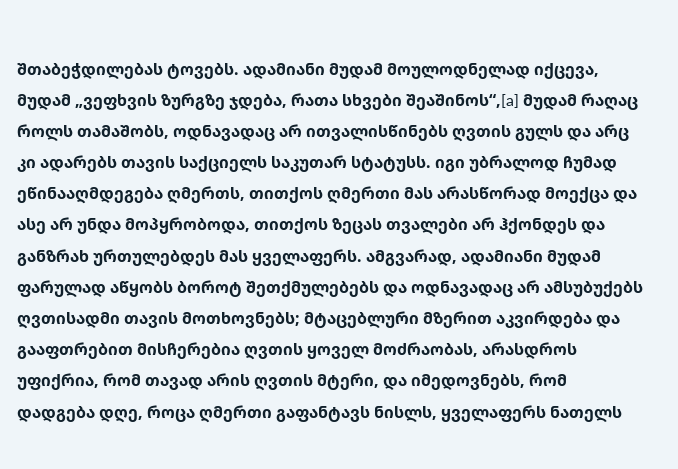შთაბეჭდილებას ტოვებს. ადამიანი მუდამ მოულოდნელად იქცევა, მუდამ „ვეფხვის ზურგზე ჯდება, რათა სხვები შეაშინოს“,[a] მუდამ რაღაც როლს თამაშობს, ოდნავადაც არ ითვალისწინებს ღვთის გულს და არც კი ადარებს თავის საქციელს საკუთარ სტატუსს. იგი უბრალოდ ჩუმად ეწინააღმდეგება ღმერთს, თითქოს ღმერთი მას არასწორად მოექცა და ასე არ უნდა მოპყრობოდა, თითქოს ზეცას თვალები არ ჰქონდეს და განზრახ ურთულებდეს მას ყველაფერს. ამგვარად, ადამიანი მუდამ ფარულად აწყობს ბოროტ შეთქმულებებს და ოდნავადაც არ ამსუბუქებს ღვთისადმი თავის მოთხოვნებს; მტაცებლური მზერით აკვირდება და გააფთრებით მისჩერებია ღვთის ყოველ მოძრაობას, არასდროს უფიქრია, რომ თავად არის ღვთის მტერი, და იმედოვნებს, რომ დადგება დღე, როცა ღმერთი გაფანტავს ნისლს, ყველაფერს ნათელს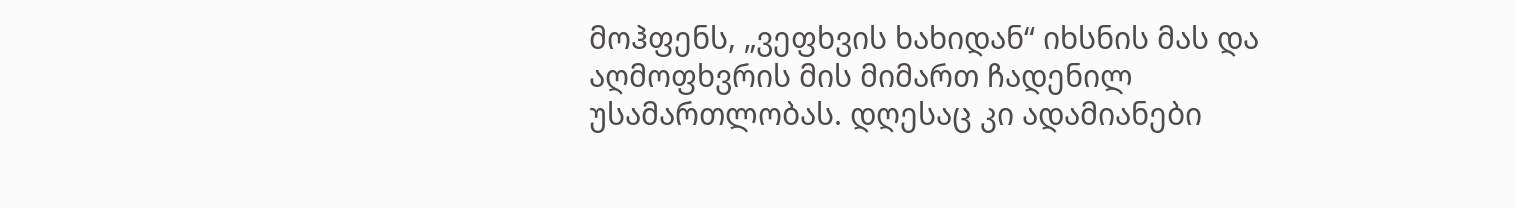მოჰფენს, „ვეფხვის ხახიდან“ იხსნის მას და აღმოფხვრის მის მიმართ ჩადენილ უსამართლობას. დღესაც კი ადამიანები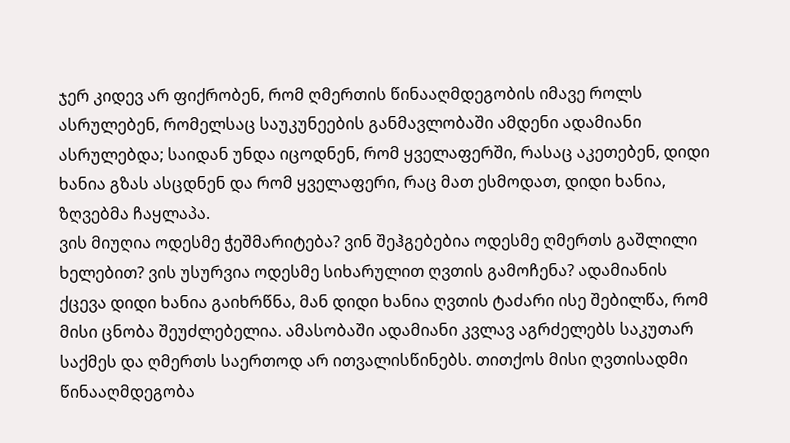ჯერ კიდევ არ ფიქრობენ, რომ ღმერთის წინააღმდეგობის იმავე როლს ასრულებენ, რომელსაც საუკუნეების განმავლობაში ამდენი ადამიანი ასრულებდა; საიდან უნდა იცოდნენ, რომ ყველაფერში, რასაც აკეთებენ, დიდი ხანია გზას ასცდნენ და რომ ყველაფერი, რაც მათ ესმოდათ, დიდი ხანია, ზღვებმა ჩაყლაპა.
ვის მიუღია ოდესმე ჭეშმარიტება? ვინ შეჰგებებია ოდესმე ღმერთს გაშლილი ხელებით? ვის უსურვია ოდესმე სიხარულით ღვთის გამოჩენა? ადამიანის ქცევა დიდი ხანია გაიხრწნა, მან დიდი ხანია ღვთის ტაძარი ისე შებილწა, რომ მისი ცნობა შეუძლებელია. ამასობაში ადამიანი კვლავ აგრძელებს საკუთარ საქმეს და ღმერთს საერთოდ არ ითვალისწინებს. თითქოს მისი ღვთისადმი წინააღმდეგობა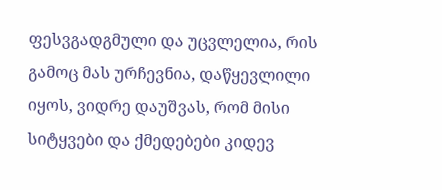ფესვგადგმული და უცვლელია, რის გამოც მას ურჩევნია, დაწყევლილი იყოს, ვიდრე დაუშვას, რომ მისი სიტყვები და ქმედებები კიდევ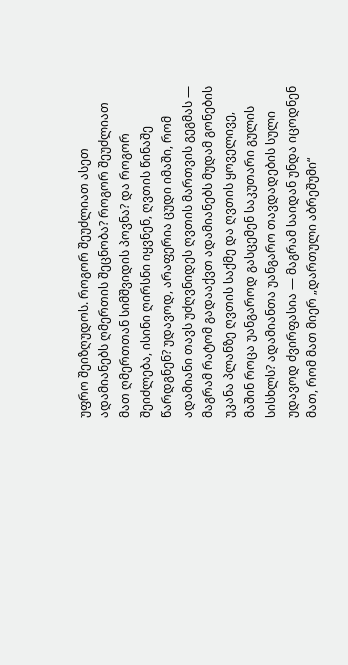უფრო შეიზღუდოს. როგორ შეუძლიათ ასეთ ადამიანებს ღმერთის შეცნობა? როგორ შეუძლიათ მათ ღმერთთან სიმშვიდის პოვნა? და როგორ შეიძლება, ისინი ღირსნი იყვნენ, ღვთის წინაშე წარდგნენ? უდავოდ, არაფერია ცუდი იმაში, რომ ადამიანი თავს უძღვნიდეს ღვთის მართვის გეგმას — მაგრამ რატომ გადააქვთ ადამიანებს მუდამ გონების უკანა პლანზე ღვთის საქმე და ღვთის ყოველივე, მაშინ როცა უანგაროდ გასცემენ საკუთარი გულის სისხლს? ადამიანთა უანგარო თავდადების სული უდავოდ ძვირფასია — მაგრამ საიდან უნდა იცოდნენ მათ, რომ მათ მიერ „დართული აბრეშუმი“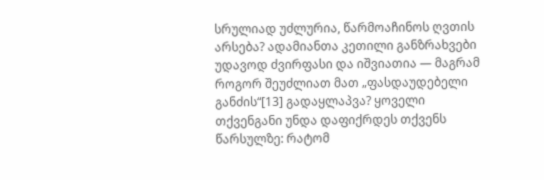სრულიად უძლურია, წარმოაჩინოს ღვთის არსება? ადამიანთა კეთილი განზრახვები უდავოდ ძვირფასი და იშვიათია — მაგრამ როგორ შეუძლიათ მათ „ფასდაუდებელი განძის“[13] გადაყლაპვა? ყოველი თქვენგანი უნდა დაფიქრდეს თქვენს წარსულზე: რატომ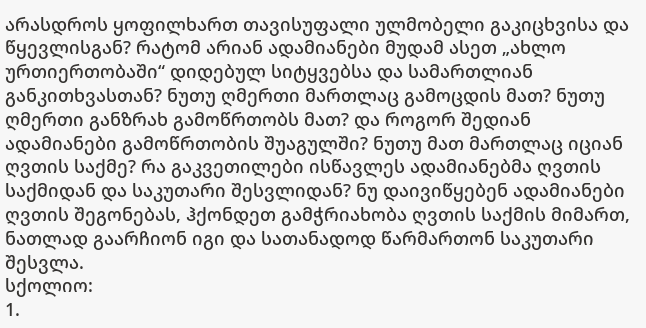არასდროს ყოფილხართ თავისუფალი ულმობელი გაკიცხვისა და წყევლისგან? რატომ არიან ადამიანები მუდამ ასეთ „ახლო ურთიერთობაში“ დიდებულ სიტყვებსა და სამართლიან განკითხვასთან? ნუთუ ღმერთი მართლაც გამოცდის მათ? ნუთუ ღმერთი განზრახ გამოწრთობს მათ? და როგორ შედიან ადამიანები გამოწრთობის შუაგულში? ნუთუ მათ მართლაც იციან ღვთის საქმე? რა გაკვეთილები ისწავლეს ადამიანებმა ღვთის საქმიდან და საკუთარი შესვლიდან? ნუ დაივიწყებენ ადამიანები ღვთის შეგონებას, ჰქონდეთ გამჭრიახობა ღვთის საქმის მიმართ, ნათლად გაარჩიონ იგი და სათანადოდ წარმართონ საკუთარი შესვლა.
სქოლიო:
1.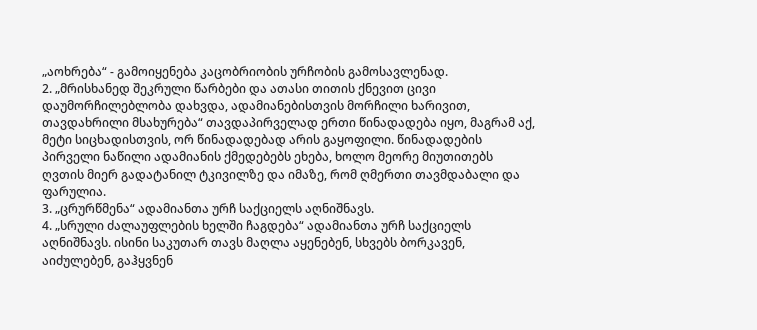„აოხრება“ - გამოიყენება კაცობრიობის ურჩობის გამოსავლენად.
2. „მრისხანედ შეკრული წარბები და ათასი თითის ქნევით ცივი დაუმორჩილებლობა დახვდა, ადამიანებისთვის მორჩილი ხარივით, თავდახრილი მსახურება“ თავდაპირველად ერთი წინადადება იყო, მაგრამ აქ, მეტი სიცხადისთვის, ორ წინადადებად არის გაყოფილი. წინადადების პირველი ნაწილი ადამიანის ქმედებებს ეხება, ხოლო მეორე მიუთითებს ღვთის მიერ გადატანილ ტკივილზე და იმაზე, რომ ღმერთი თავმდაბალი და ფარულია.
3. „ცრურწმენა“ ადამიანთა ურჩ საქციელს აღნიშნავს.
4. „სრული ძალაუფლების ხელში ჩაგდება“ ადამიანთა ურჩ საქციელს აღნიშნავს. ისინი საკუთარ თავს მაღლა აყენებენ, სხვებს ბორკავენ, აიძულებენ, გაჰყვნენ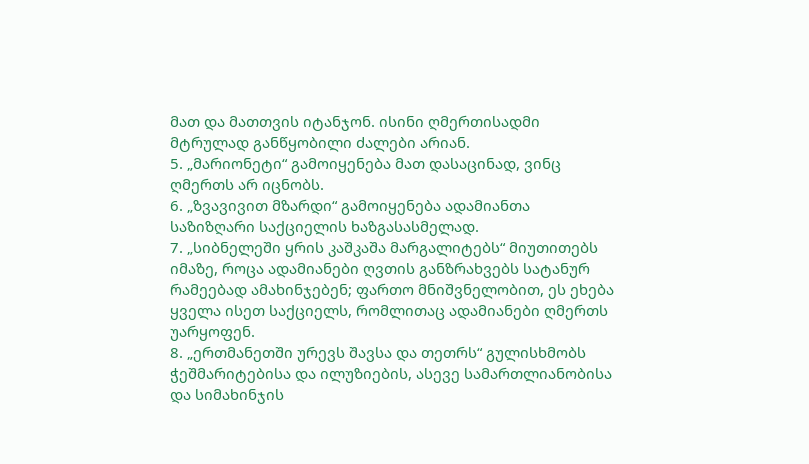მათ და მათთვის იტანჯონ. ისინი ღმერთისადმი მტრულად განწყობილი ძალები არიან.
5. „მარიონეტი“ გამოიყენება მათ დასაცინად, ვინც ღმერთს არ იცნობს.
6. „ზვავივით მზარდი“ გამოიყენება ადამიანთა საზიზღარი საქციელის ხაზგასასმელად.
7. „სიბნელეში ყრის კაშკაშა მარგალიტებს“ მიუთითებს იმაზე, როცა ადამიანები ღვთის განზრახვებს სატანურ რამეებად ამახინჯებენ; ფართო მნიშვნელობით, ეს ეხება ყველა ისეთ საქციელს, რომლითაც ადამიანები ღმერთს უარყოფენ.
8. „ერთმანეთში ურევს შავსა და თეთრს“ გულისხმობს ჭეშმარიტებისა და ილუზიების, ასევე სამართლიანობისა და სიმახინჯის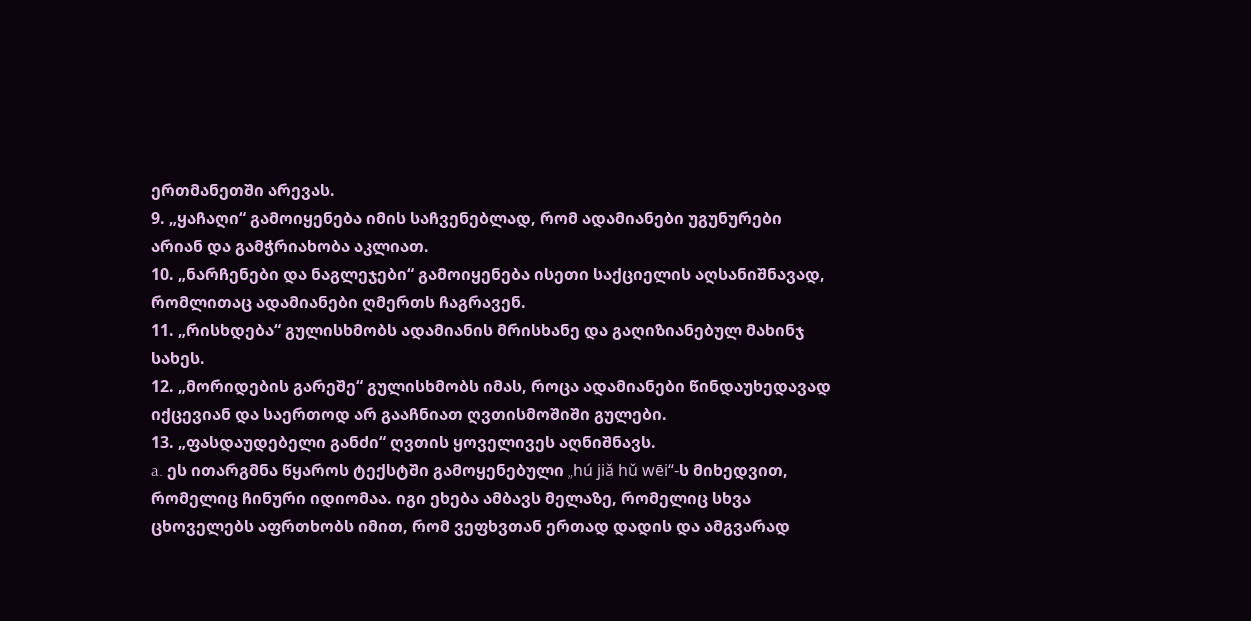ერთმანეთში არევას.
9. „ყაჩაღი“ გამოიყენება იმის საჩვენებლად, რომ ადამიანები უგუნურები არიან და გამჭრიახობა აკლიათ.
10. „ნარჩენები და ნაგლეჯები“ გამოიყენება ისეთი საქციელის აღსანიშნავად, რომლითაც ადამიანები ღმერთს ჩაგრავენ.
11. „რისხდება“ გულისხმობს ადამიანის მრისხანე და გაღიზიანებულ მახინჯ სახეს.
12. „მორიდების გარეშე“ გულისხმობს იმას, როცა ადამიანები წინდაუხედავად იქცევიან და საერთოდ არ გააჩნიათ ღვთისმოშიში გულები.
13. „ფასდაუდებელი განძი“ ღვთის ყოველივეს აღნიშნავს.
a. ეს ითარგმნა წყაროს ტექსტში გამოყენებული „hú jiǎ hǔ wēi“-ს მიხედვით, რომელიც ჩინური იდიომაა. იგი ეხება ამბავს მელაზე, რომელიც სხვა ცხოველებს აფრთხობს იმით, რომ ვეფხვთან ერთად დადის და ამგვარად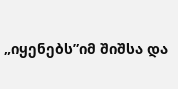„იყენებს”იმ შიშსა და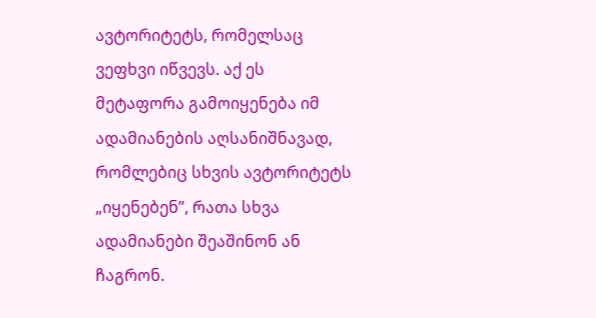ავტორიტეტს, რომელსაც ვეფხვი იწვევს. აქ ეს მეტაფორა გამოიყენება იმ ადამიანების აღსანიშნავად, რომლებიც სხვის ავტორიტეტს „იყენებენ”, რათა სხვა ადამიანები შეაშინონ ან ჩაგრონ.